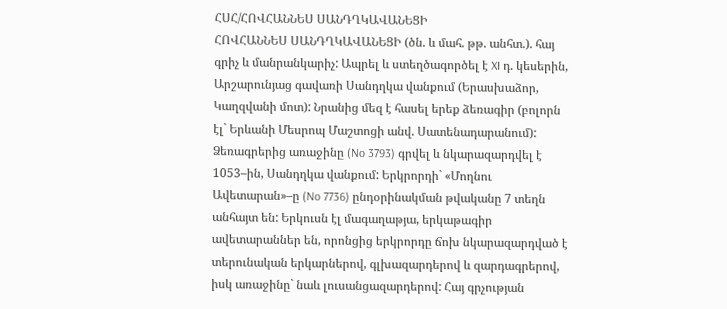ՀՍՀ/ՀՈՎՀԱՆՆԵՍ ՍԱՆԴՂԿԱՎԱՆԵՑԻ
ՀՈՎՀԱՆՆԵՍ ՍԱՆԴՂԿԱՎԱՆԵՑԻ (ծն. և մահ. թթ. անհտ.). հայ գրիչ և մանրանկարիչ: Ապրել և ստեղծագործել է XI դ. կեսերին, Արշարունյաց գավառի Սանդղկա վանքում (Երասխաձոր, Կաղզվանի մոտ): Նրանից մեզ է հասել երեք ձեռագիր (բոլորն էլ` Երևանի Մեսրոպ Մաշտոցի անվ. Սատենադարանում): Ձեռագրերից առաջինը (No 3793) գրվել և նկարազարդվել է 1053–ին, Սանդղկա վանքում: Երկրորդի` «Մողնու Ավետարան»–ը (No 7736) ընդօրինակման թվականը 7 տեղն անհայտ են: Երկուսն էլ մագաղաթյա, երկաթագիր ավետարաններ են, որոնցից երկրորդը ճոխ նկարազարդված է տերունական երկարներով, գլխազարդերով և զարդագրերով, իսկ առաջինը` նաև լուսանցազարդերով: Հայ գրչության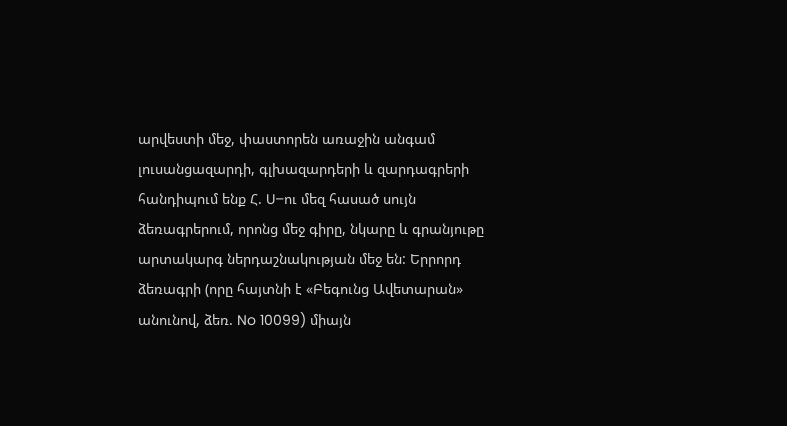արվեստի մեջ, փաստորեն առաջին անգամ լուսանցազարդի, գլխազարդերի և զարդագրերի հանդիպում ենք Հ. U–ու մեզ հասած սույն ձեռագրերում, որոնց մեջ գիրը, նկարը և գրանյութը արտակարգ ներդաշնակության մեջ են: Երրորդ ձեռագրի (որը հայտնի է «Բեգունց Ավետարան» անունով, ձեռ. No 10099) միայն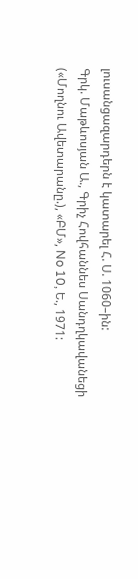լուսանցազարդերն է կատարել Հ. Ս. 1060–ին:
Գրկ. Մաթևոսյան Ա., Գրիչ Հովհաննես Սանդղկավանեցի («Մողնու Ավետարանը.), «ԲՄ», No 10, Ե., 1971: